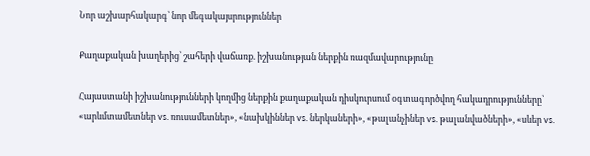Նոր աշխարհակարգ՝ նոր մեգակայսրություններ

Քաղաքական խաղերից՝ շահերի վաճառք. իշխանության ներքին ռազմավարությունը

Հայաստանի իշխանությունների կողմից ներքին քաղաքական դիսկուրսում օգտագործվող հակադրությունները՝ «արևմտամետներ vs. ռուսամետներ», «նախկիններ vs. ներկաների», «թալանչիներ vs. թալանվածների», «սևեր vs.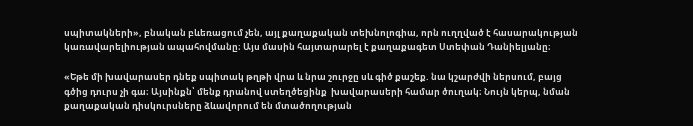սպիտակների», բնական բևեռացում չեն, այլ քաղաքական տեխնոլոգիա, որն ուղղված է հասարակության կառավարելիության ապահովմանը։ Այս մասին հայտարարել է քաղաքագետ Ստեփան Դանիելյանը։

«Եթե մի խավարասեր դնեք սպիտակ թղթի վրա և նրա շուրջը սև գիծ քաշեք. նա կշարժվի ներսում, բայց գծից դուրս չի գա։ Այսինքն՝ մենք դրանով ստեղծեցինք  խավարասերի համար ծուղակ։ Նույն կերպ, նման քաղաքական դիսկուրսները ձևավորում են մտածողության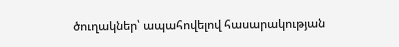ծուղակներ՝ ապահովելով հասարակության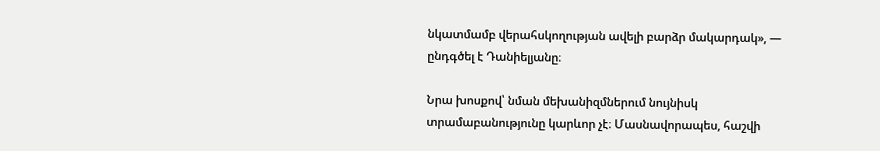նկատմամբ վերահսկողության ավելի բարձր մակարդակ», — ընդգծել է Դանիելյանը։

Նրա խոսքով՝ նման մեխանիզմներում նույնիսկ տրամաբանությունը կարևոր չէ։ Մասնավորապես, հաշվի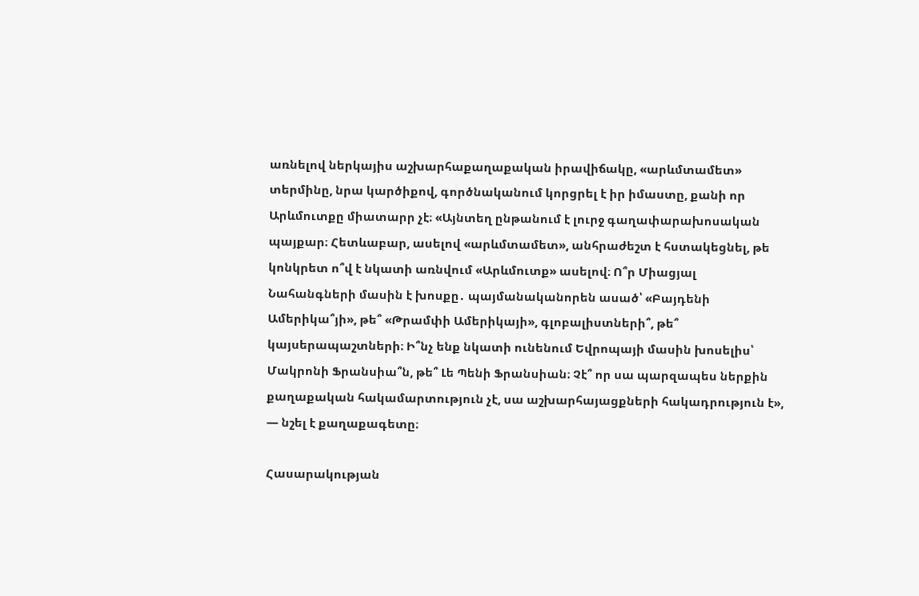առնելով ներկայիս աշխարհաքաղաքական իրավիճակը, «արևմտամետ» տերմինը, նրա կարծիքով, գործնականում կորցրել է իր իմաստը, քանի որ Արևմուտքը միատարր չէ։ «Այնտեղ ընթանում է լուրջ գաղափարախոսական պայքար։ Հետևաբար, ասելով «արևմտամետ», անհրաժեշտ է հստակեցնել, թե կոնկրետ ո՞վ է նկատի առնվում «Արևմուտք» ասելով։ Ո՞ր Միացյալ Նահանգների մասին է խոսքը․ պայմանականորեն ասած՝ «Բայդենի Ամերիկա՞յի», թե՞ «Թրամփի Ամերիկայի», գլոբալիստների՞, թե՞ կայսերապաշտների։ Ի՞նչ ենք նկատի ունենում Եվրոպայի մասին խոսելիս՝ Մակրոնի Ֆրանսիա՞ն, թե՞ Լե Պենի Ֆրանսիան։ Չէ՞ որ սա պարզապես ներքին քաղաքական հակամարտություն չէ, սա աշխարհայացքների հակադրություն է», — նշել է քաղաքագետը։

Հասարակության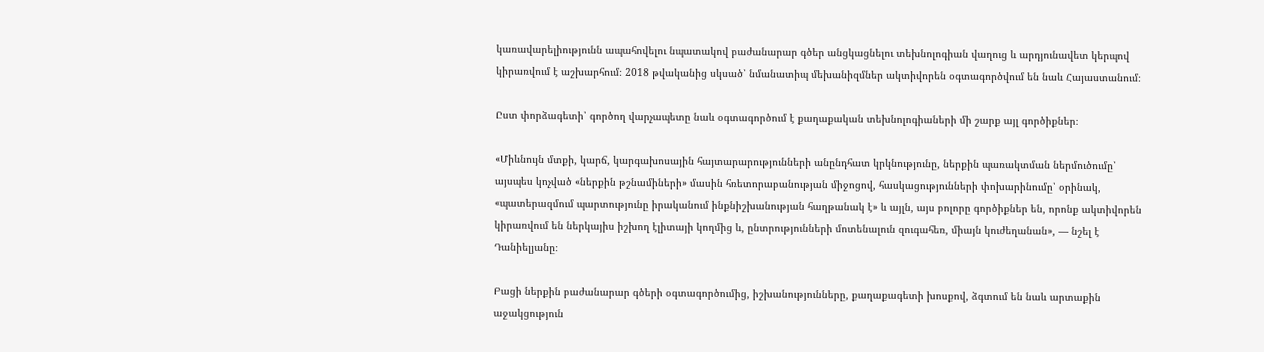կառավարելիությունն ապահովելու նպատակով բաժանարար գծեր անցկացնելու տեխնոլոգիան վաղուց և արդյունավետ կերպով կիրառվում է աշխարհում։ 2018 թվականից սկսած՝ նմանատիպ մեխանիզմներ ակտիվորեն օգտագործվում են նաև Հայաստանում։

Ըստ փորձագետի՝ գործող վարչապետը նաև օգտագործում է քաղաքական տեխնոլոգիաների մի շարք այլ գործիքներ։

«Միևնույն մտքի, կարճ, կարգախոսային հայտարարությունների անընդհատ կրկնությունը, ներքին պառակտման ներմուծումը՝ այսպես կոչված «ներքին թշնամիների» մասին հռետորաբանության միջոցով, հասկացությունների փոխարինումը՝ օրինակ, «պատերազմում պարտությունը իրականում ինքնիշխանության հաղթանակ է» և այլն, այս բոլորը գործիքներ են, որոնք ակտիվորեն կիրառվում են ներկայիս իշխող էլիտայի կողմից և, ընտրությունների մոտենալուն զուգահեռ, միայն կուժեղանան», — նշել է Դանիելյանը։

Բացի ներքին բաժանարար գծերի օգտագործումից, իշխանությունները, քաղաքագետի խոսքով, ձգտում են նաև արտաքին աջակցություն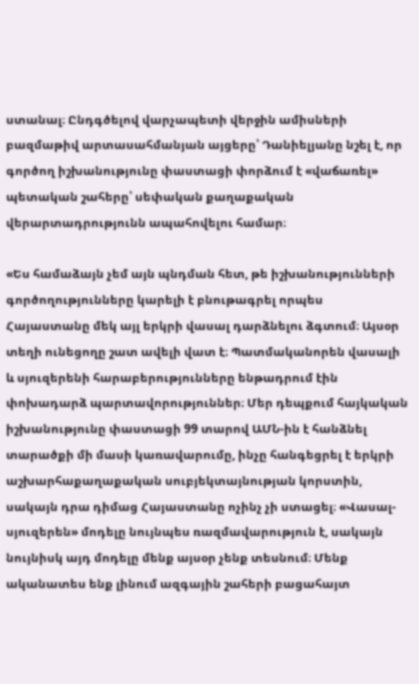ստանալ։ Ընդգծելով վարչապետի վերջին ամիսների բազմաթիվ արտասահմանյան այցերը՝ Դանիելյանը նշել է, որ գործող իշխանությունը փաստացի փորձում է «վաճառել» պետական շահերը՝ սեփական քաղաքական վերարտադրությունն ապահովելու համար։

«Ես համաձայն չեմ այն պնդման հետ, թե իշխանությունների գործողությունները կարելի է բնութագրել որպես Հայաստանը մեկ այլ երկրի վասալ դարձնելու ձգտում։ Այսօր տեղի ունեցողը շատ ավելի վատ է։ Պատմականորեն վասալի և սյուզերենի հարաբերությունները ենթադրում էին փոխադարձ պարտավորություններ։ Մեր դեպքում հայկական իշխանությունը փաստացի 99 տարով ԱՄՆ-ին է հանձնել տարածքի մի մասի կառավարումը, ինչը հանգեցրել է երկրի աշխարհաքաղաքական սուբյեկտայնության կորստին, սակայն դրա դիմաց Հայաստանը ոչինչ չի ստացել։ «Վասալ-սյուզերեն» մոդելը նույնպես ռազմավարություն է, սակայն նույնիսկ այդ մոդելը մենք այսօր չենք տեսնում։ Մենք ականատես ենք լինում ազգային շահերի բացահայտ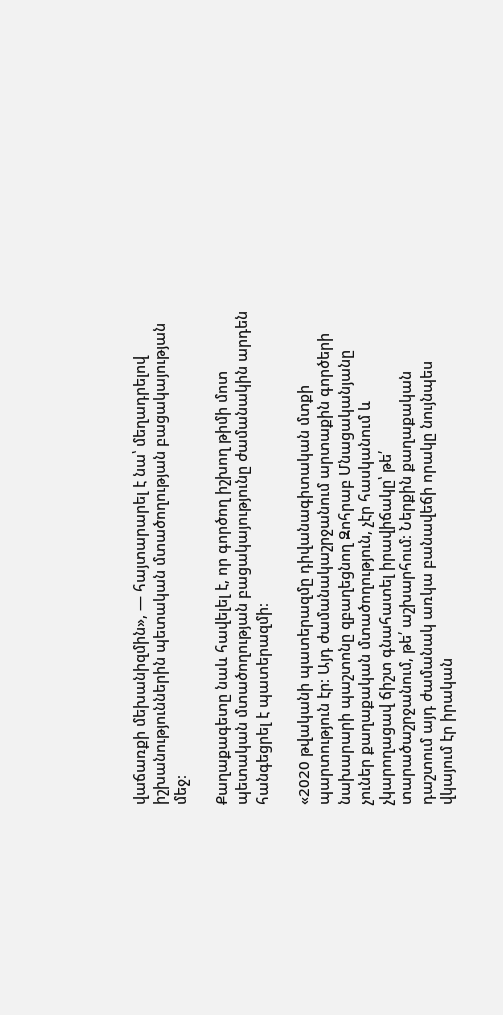վաճառքի մեխանիզմին», — հայտարարել է նա՝ մեղադրելով իշխանություններին պետական մտածողության բացակայության մեջ։

Քաղաքագետը նաև հավելել է, որ գործող իշխող թիմի մոտ պետական մտածողության բացակայությունը ժամանակին արդեն հանգեցրել է պատերազմի։

«2020 թվականի պատերազմը դիվանագիտական մտքի պարտություն էր։ Այդ ժամանակաշրջանում արտաքին գործերի նախարարի պաշտոնը զբաղեցնող Զոհրաբ Մնացականյանը չուներ քաղաքական մտածողություն, չէր հասկանում և չկարողացավ ճիշտ գնահատել իրավիճակը՝ թե՛ տարածաշրջանում, թե՛ աշխարհում։ Ներքին քաղաքական դաշտում այդ ժամանակ առկա բանավեճի որակը նույնպես վկայում էր իրական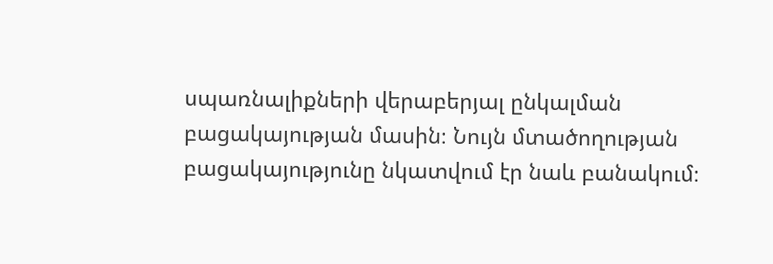սպառնալիքների վերաբերյալ ընկալման բացակայության մասին։ Նույն մտածողության բացակայությունը նկատվում էր նաև բանակում։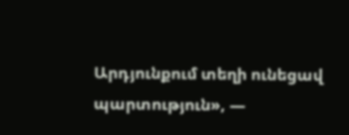Արդյունքում տեղի ունեցավ պարտություն», —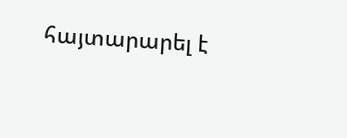հայտարարել է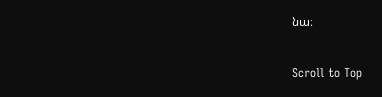նա։

Scroll to Top